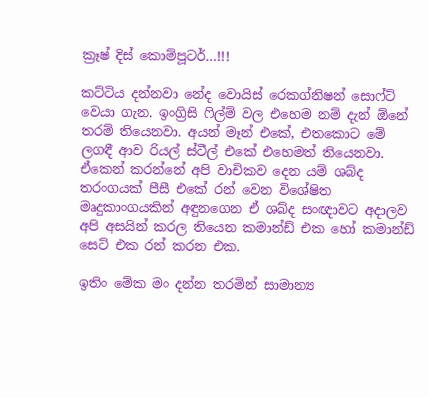ක්‍රෑෂ් දිස් කොම්පූටර්…!!!

කට්ටිය දන්නවා නේද වොයිස් රෙකග්නිෂන් සොෆ්ට් වෙයා ගැන. ඉංග්‍රිසි ෆිල්ම් වල එහෙම නම් දැන් ඕනේ තරම් තියෙනවා. අයන් මෑන් එකේ, එතකොට මේ ලගඳී ආව රියල් ස්ටීල් එකේ එහෙමත් තියෙනවා. ඒකෙන් කරන්නේ අපි වාචිකව දෙන යම් ශබ්ද තරංගයක් පීසී එකේ රන් වෙන විශේෂිත මෘදුකාංගයකින් අඳුනගෙන ඒ ශබ්ද සංඥාවට අදාලව අපි අසයින් කරල තියෙන කමාන්ඩ් එක හෝ කමාන්ඩ් සෙට් එක රන් කරන එක.

ඉතිං මේක මං දන්න තරමින් සාමාන්‍ය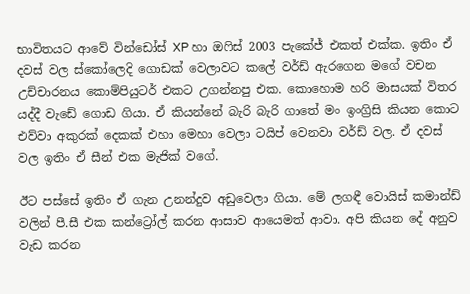භාවිතයට ආවේ වින්ඩෝස් XP හා ඔෆිස් 2003 පැකේජ් එකත් එක්ක. ඉතිං ඒ දවස් වල ස්කෝලෙදි ගොඩක් වෙලාවට කලේ වර්ඩ් ඇර‍ගෙන මගේ වචන උච්චාරනය කොම්පියුටර් එකට උගන්නපු එක. කොහොම හරි මාසයක් විතර යද්දී වැඩේ ගොඩ ගියා. ඒ කියන්නේ බැරි බැරි ගාතේ මං ඉංග්‍රිසි කියන කොට එව්වා අකුරක් දෙකක් එහා මෙහා වෙලා ටයිප් වෙනවා වර්ඩ් වල. ඒ දවස් වල ඉතිං ඒ සීන් එක මැජික් වගේ.

ඊට පස්සේ ඉතිං ඒ ගැන උනන්දුව අඩුවෙලා ගියා. මේ ලගඳී වොයිස් කමාන්ඩ් වලින් පී.සී එක කන්ට්‍රෝල් කරන ආසාව ආයෙමත් ආවා. අපි කියන දේ අනුව වැඩ කරන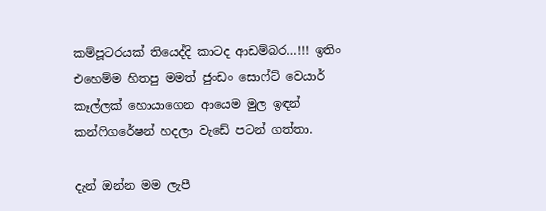කම්පූටරයක් තියෙද්දි කාටද ආඩම්බර…!!! ඉතිං එහෙම්ම හිතපු මමත් ජුංඩං සොෆ්ට් වෙයාර් කෑල්ලක් හොයාගෙන ආයෙම මුල ඉඳන් කන්ෆිගරේෂන් හදලා වැඩේ පටන් ගත්තා.

දැන් ඔන්න මම ලැපී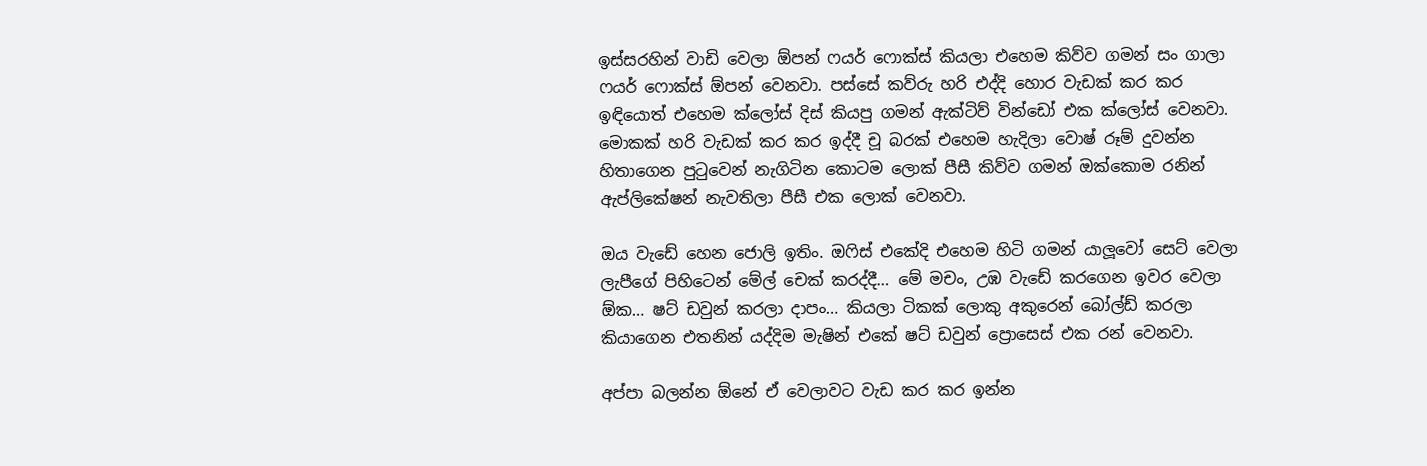ඉස්සරහින් වාඩි වෙලා ඕපන් ෆයර් ෆොක්ස් කියලා එහෙම කිව්ව ගමන් සං ගාලා ෆයර් ෆොක්ස් ඕපන් වෙනවා. පස්සේ කව්රු හරි එද්දි හොර වැඩක් කර කර ඉඳියොත් එහෙම ක්ලෝස් දිස් කියපු ගමන් ඇක්ටිව් වින්ඩෝ එක ක්ලෝස් වෙනවා. මොකක් හරි වැඩක් කර කර ඉද්දී චූ බරක් එහෙම හැදිලා ‍වොෂ් රූම් දුවන්න හිතාගෙන පුටුවෙන් නැගිටින කොටම ලොක් පීසී කිව්ව ගමන් ඔක්කොම රනින් ඇප්ලි‍කේෂන් නැවතිලා පීසී එක ලොක් වෙනවා.

ඔය වැඩේ හෙන ජොලි ඉතිං. ඔෆිස් එකේදි එහෙම හිටි ගමන් යාලූවෝ සෙට් වෙලා ලැපීගේ පිහිටෙන් මේල් චෙක් කරද්දී… මේ මචං, උඹ වැඩේ කරගෙන ඉවර වෙලා ඕක… ෂට් ඩවුන් කරලා දාපං… කියලා ටිකක් ලොකු අකුරෙන් බෝල්ඩ් කරලා කියාගෙන එතනින් යද්දිම මැෂින් එකේ ෂට් ඩවුන් ප්‍රොසෙස් එක රන් වෙනවා.

අප්පා බලන්න ඕනේ ඒ වෙලාවට වැඩ කර කර ඉන්න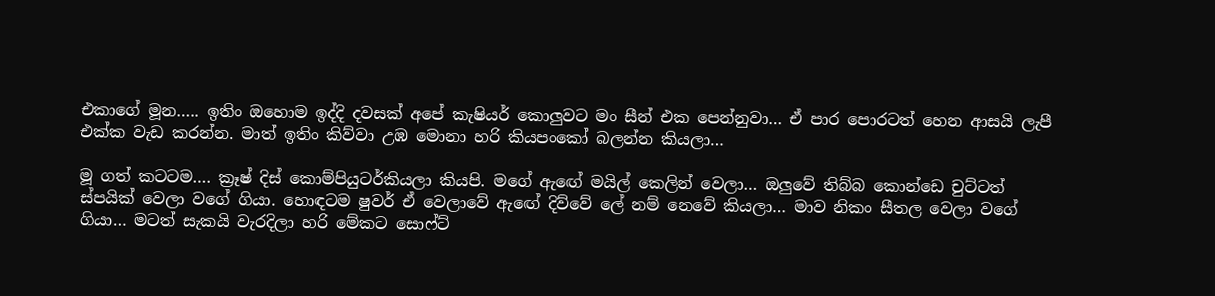එකාගේ මූන….. ඉතිං ඔහොම ඉද්දි දවසක් අපේ කැෂියර් කොලුවට මං සීන් එක පෙන්නුවා… ඒ පාර පොරටත් හෙන ආසයි ලැපී එක්ක වැඩ කරන්න. මාත් ඉතිං කිව්වා උඹ මොනා හරි කියපංකෝ බලන්න කියලා…

මූ ගත් කටටම…. ක්‍රෑෂ් දිස් කොම්පියුටර්කියලා කියපි. මගේ ඇඟේ මයිල් කෙලින් වෙලා… ඔලුවේ තිබ්බ කොන්ඩෙ චුට්ටත් ස්පයික් වෙලා වගේ ගියා. හොඳටම ෂුවර් ඒ වෙලාවේ ඇඟේ දිව්වේ ලේ නම් නෙවේ කියලා… මාව නිකං සීතල වෙලා වගේ ගියා… මටත් සැකයි වැරදිලා හරි මේකට සොෆ්ට්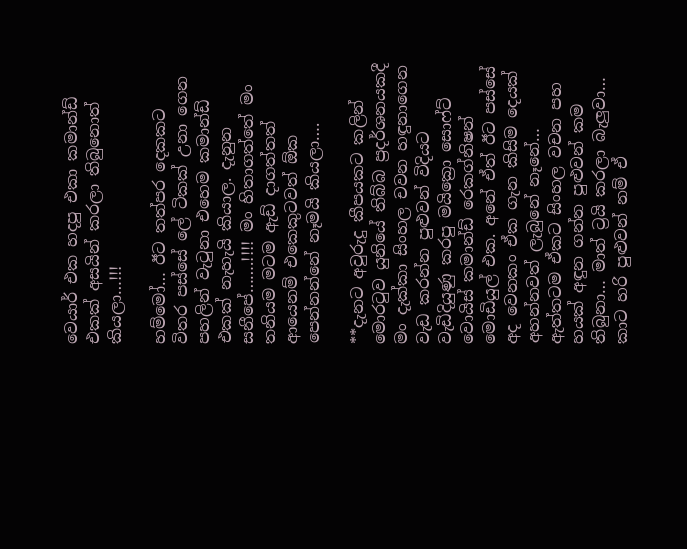වෙයාර් එක හදපු එකා කමාන්ඩ් එකක් අසයින් කරලා තිබුනොත් කියලා…!!!

හම්මෝ… ඊට තත්පර දෙකකට විතර පස්සේ ලේ ටිකක් උනා ගෙන පහලින් වැටුනා එහෙම කමාන්ඩ් එකක් නැහැයි කියාල. දැනුන සනීපේ…….!!!! මං හිතාගත්තේ මං තනියම මටම ඇඩ් දාගත්තත් ආයෙනම් එකෙකුටවත් ඕක පෙන්නන්නේ නෑමයි කියලා….

**දැනට අවුරුදු කීපයකට කලින් මොරටුව යුනියේ තිබ්බ ප්‍රදර්ශනයකදී මං දැක්කා සිංහල චවන හඳුනාගෙන වැඩ කරන්න පුළුවන් විදියට වැඩිදියුණු කරපු මයික්‍රො සොෆ්ට් වොයිස් කමාන්ඩ් රෙකග්නිෂන් මොඩියුල් එක. අනේ ඒත් ඊට පස්සේ අද වෙනකං ඒක ගැන කිසිම දෙයක් අහන්නවත් ලැබුනේ නෑනේ… ඇත්තටම ඒකට සිංහල වචන පහ හයක් අඳුන ගන්න පුළුවන් කම තිබුනා… මාත් ට්‍රයි කරලා බැලුවා… කාට හරි පුළුවන් නම් ඒ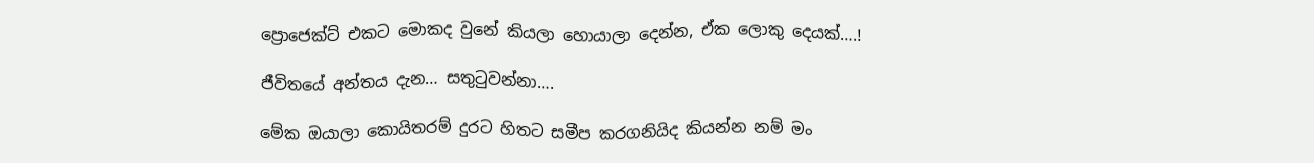ප්‍රොජෙක්ට් එකට මොකද වුනේ කියලා හොයාලා දෙන්න, ඒක ලොකු දෙයක්….!

ජීවිතයේ අන්තය දැන… සතුටුවන්නා….

මේක ඔයාලා කොයිතරම් දුරට හිතට සමීප කරගනියිද කියන්න නම් මං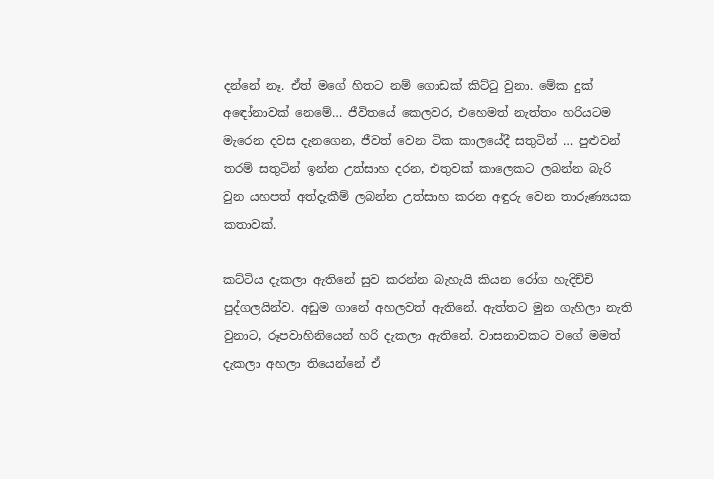දන්නේ නෑ. ඒත් මගේ හිතට නම් ගොඩක් කිට්ටු වුනා. මේක දුක් අ‍ඳෝනාවක් නෙමේ… ජීවිතයේ කෙලවර, එහෙමත් නැත්තං හරියටම මැරෙන දවස දැනගෙන, ජීවත් වෙන ටික කා‍ලයේදී සතුටින් … පුළුවන් තරම් සතුටින් ඉන්න උත්සාහ දරන, එතුවක් කාලෙකට ලබන්න බැරි වුන යහපත් අත්දැකීම් ලබන්න උත්සාහ කරන අඳුරු වෙන තාරුණ්‍යයක කතාවක්.

කට්ටිය දැකලා ඇතිනේ සුව කරන්න බැහැයි කියන රෝග හැදිච්චි පුද්ගලයින්ව. අඩුම ගානේ අහලවත් ඇතිනේ. ඇත්තට මුන ගැහිලා නැති වුනාට, රූපවාහිනියෙන් හරි දැකලා ඇතිනේ. වාසනාවකට වගේ මමත් දැකලා අහලා තියෙන්නේ ඒ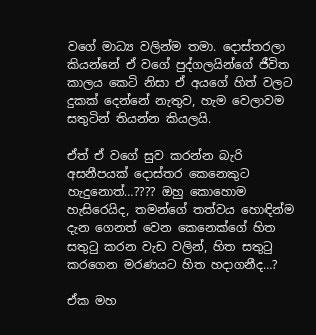වගේ මාධ්‍ය වලින්ම තමා. දොස්තරලා කියන්නේ ඒ වගේ පුද්ගලයින්ගේ ජීවිත කාලය කෙටි නිසා ඒ අයගේ හිත් වලට දුකක් දෙන්නේ නැතුව, හැම වෙලාවම සතුටින් තියන්න කියලයි.

ඒත් ඒ වගේ සුව කරන්න බැරි අසනීපයක් දොස්තර කෙනෙකුට හැදුනොත්…???? ඔහු කොහොම හැසිරෙයිද, තමන්ගේ තත්වය හොඳින්ම දැන ගෙනත් වෙන කෙනෙක්ගේ හිත සතුටු කරන වැඩ වලින්, හිත සතුටු කරගෙන මරණයට හිත හදාගනීද…?

ඒක මහ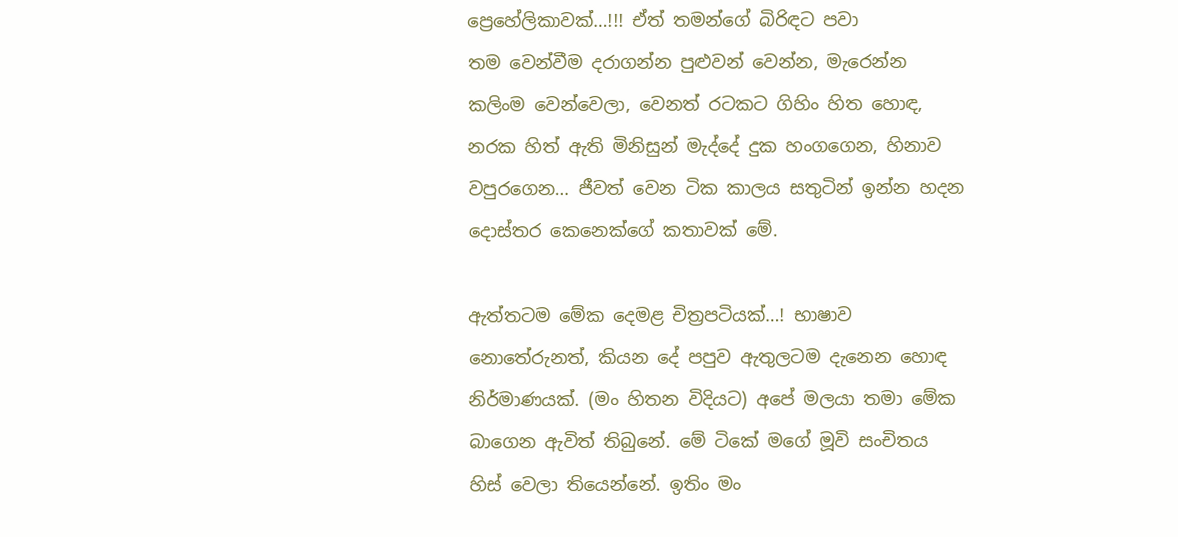ප්‍රෙහේලිකාවක්…!!! ඒත් තමන්ගේ බිරිඳට පවා තම ‍වෙන්වීම දරාගන්න පුළුවන් වෙන්න, මැරෙන්න කලිංම වෙන්වෙලා, වෙනත් රටකට ගිහිං හිත හොඳ, නරක හිත් ඇති මිනිසුන් මැද්දේ දුක හංගගෙන, හිනාව වපුරගෙන… ජීවත් වෙන ටික කාලය සතුටින් ඉන්න හදන දොස්තර කෙනෙක්ගේ කතාවක් මේ.

ඇත්තටම මේක දෙමළ චිත්‍රපටියක්…! භාෂාව නොතේරුනත්, කියන දේ පපුව ඇතුලටම දැනෙන හොඳ  නිර්මාණයක්. (මං හිතන විදියට) අපේ මලයා තමා මේක බාගෙන ඇවිත් තිබුනේ. මේ ටිකේ මගේ මූවි සංචිතය හිස් වෙලා තියෙන්නේ. ඉතිං මං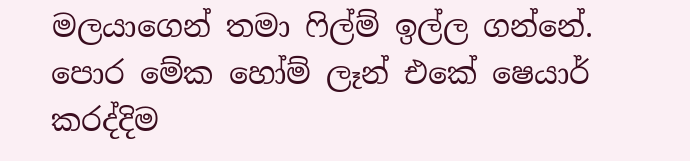මලයාගෙන් තමා ෆිල්ම් ඉල්ල ගන්නේ. පොර මේක හෝම් ලෑන් එකේ ෂෙයාර් කරද්දිම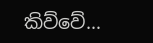කිව්වේ…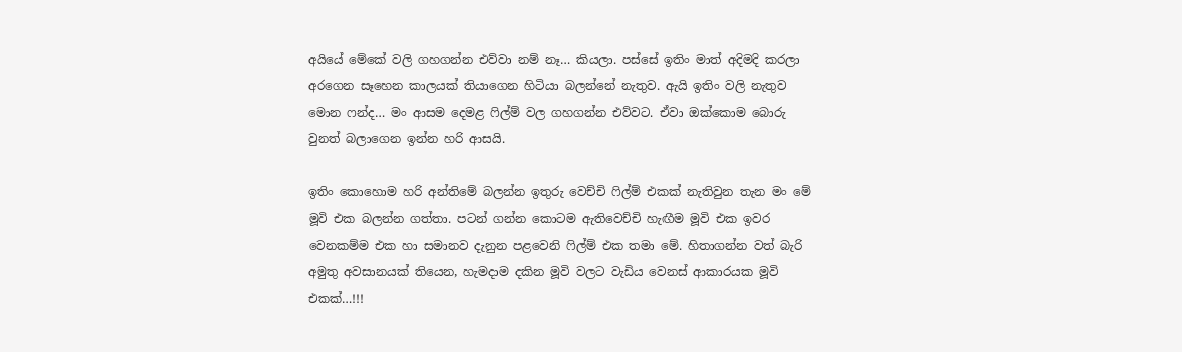අයියේ මේකේ වලි ගහගන්න එව්වා නම් නෑ… කියලා. පස්සේ ඉතිං මාත් අදිමදි කරලා  අරගෙන සෑහෙන කාලයක් තියාගෙන හිටියා බලන්නේ නැතුව. ඇයි ඉතිං වලි නැතුව මොන ෆන්ද… මං ආසම දෙමළ ෆිල්ම් වල ගහගන්න එව්වට. ඒවා ඔක්කොම බොරු වුනත් බලාගෙන ඉන්න හරි ආසයි.

ඉතිං කොහොම හරි අන්තිමේ බලන්න ඉතුරු වෙච්චි ෆිල්ම් එකක් නැතිවුන තැන මං මේ මූවි එක බලන්න ගත්තා. පටන් ගන්න කොටම ඇතිවෙච්චි හැඟීම මූවි එක ඉවර වෙනකම්ම එක හා සමානව දැනුන පළවෙනි ෆිල්ම් එක තමා මේ. හිතාගන්න වත් බැරි අමුතු අවසානයක් තියෙන, හැමදාම දකින මූවි වලට වැඩිය වෙනස් ආකාරයක මූවි එකක්…!!!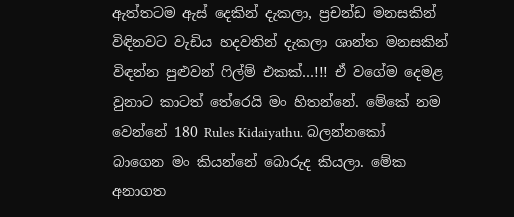ඇත්තටම ඇස් දෙකින් දැකලා, ප්‍රචන්ඩ මනසකින් විඳිනවට වැඩිය හදවතින් දැකලා ශාන්ත මනසකින් විඳන්න පුළුවන් ෆිල්ම් එකක්…!!! ඒ ව‍ගේම දෙමළ වුනාට කාටත් තේරෙයි මං හිතන්නේ. මේකේ නම වෙන්නේ 180 Rules Kidaiyathu. බලන්නකෝ බාගෙන මං කියන්නේ බොරුද කියලා. මේක අනාගත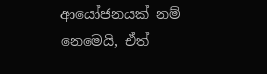ආයෝජනයක් නම් නෙමෙයි, ඒත්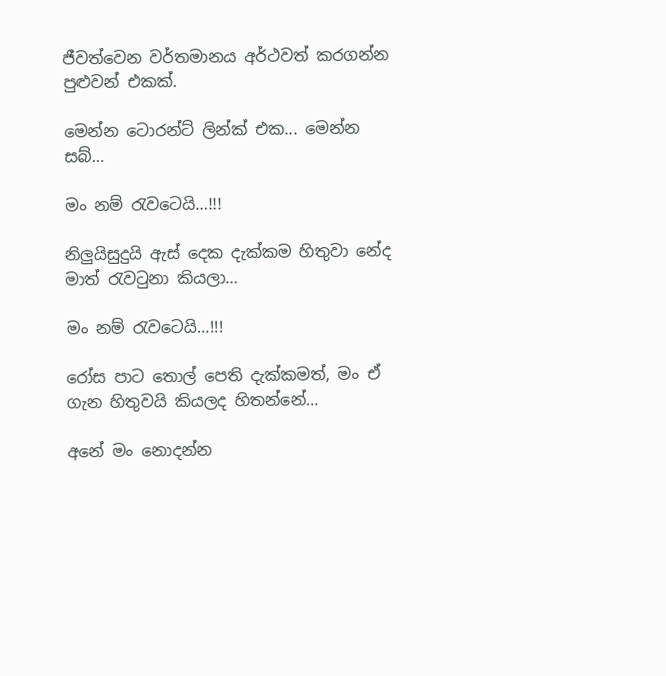ජීවත්වෙන වර්තමානය අර්ථවත් කරගන්න පුළුවන් එකක්.

මෙන්න ටොරන්ට් ලින්ක් එක... මෙන්න සබ්…

මං නම් රැවටෙයි…!!!

නිලුයිසුදුයි ඇස් දෙක දැක්කම හිතුවා නේද මාත් රැවටුනා කියලා…

මං නම් රැවටෙයි…!!!

රෝස පාට තොල් පෙති දැක්කමත්, මං ඒ ගැන හිතුවයි කියලද හිතන්නේ…

අනේ මං නොදන්න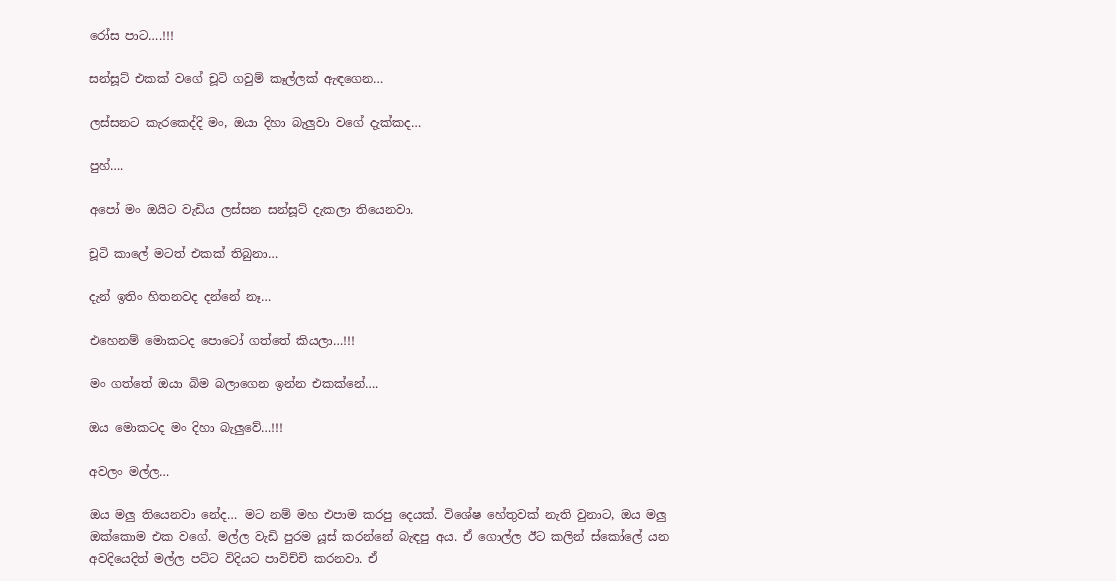රෝස පාට….!!!

සන්සූට් එකක් වගේ චූටි ගවුම් කෑල්ලක් ඇ‍ඳගෙන…

ලස්සනට කැරකෙද්දි මං, ඔයා දිහා බැලුවා වගේ දැක්කද…

පුහ්….

අපෝ මං ඔයිට වැඩිය ලස්සන සන්සූට් දැකලා තියෙනවා.

චූටි කාලේ මටත් එකක් තිබුනා…

දැන් ඉතිං හිතනවද දන්නේ නෑ…

එහෙනම් මොකටද පොටෝ ගත්තේ කියලා…!!!

මං ගත්තේ ඔයා බිම බලාගෙන ඉන්න එකක්නේ….

ඔය මොකටද මං දිහා බැලුවේ…!!!

අවලං මල්ල…

ඔය මලු තියෙනවා නේද… මට නම් මහ එපාම කරපු දෙයක්. විශේෂ හේතුවක් නැති වුනාට, ඔය මලු ඔක්කොම එක වගේ. මල්ල වැඩි පුරම යූස් කරන්නේ බැඳපු අය. ඒ ගොල්ල ඊට කලින් ස්කෝලේ යන අවදියෙදිත් මල්ල පට්ට විදියට පාවිච්චි කරනවා. ඒ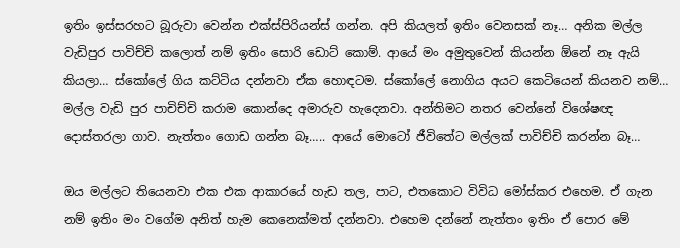ඉතිං ඉස්සරහට බූරුවා වෙන්න එක්ස්පිරියන්ස් ගන්න. අපි කියලත් ඉතිං වෙනසක් නෑ… අනික මල්ල වැඩිපුර පාවිච්චි කලොත් නම් ඉතිං සොරි ඩොට් කොම්. ආයේ මං අමුතුවෙන් කියන්න ඕනේ නෑ ඇයි කියලා… ස්කෝලේ ගිය කට්ටිය දන්නවා ඒක හොඳටම. ස්කෝලේ නොගිය අයට කෙටියෙන් කියනව නම්… මල්ල වැඩි පුර පාචිච්චි කරාම කොන්දෙ අමාරුව හැදෙනවා. අන්තිමට නතර වෙන්නේ විශේෂඥ දොස්තරලා ගාව. නැත්තං ගොඩ ගන්න බෑ….. ආයේ මොටෝ ජීවිතේට මල්ලක් පාවිච්චි කරන්න බෑ…

ඔය මල්ලට තියෙනවා එක එක ආකාරයේ හැඩ තල, පාට, එතකොට විවිධ මෝස්කර එහෙම. ඒ ගැන නම් ඉතිං මං වගේම අනිත් හැම කෙනෙක්මත් දන්නවා. එහෙම දන්නේ නැත්තං ඉතිං ඒ පොර මේ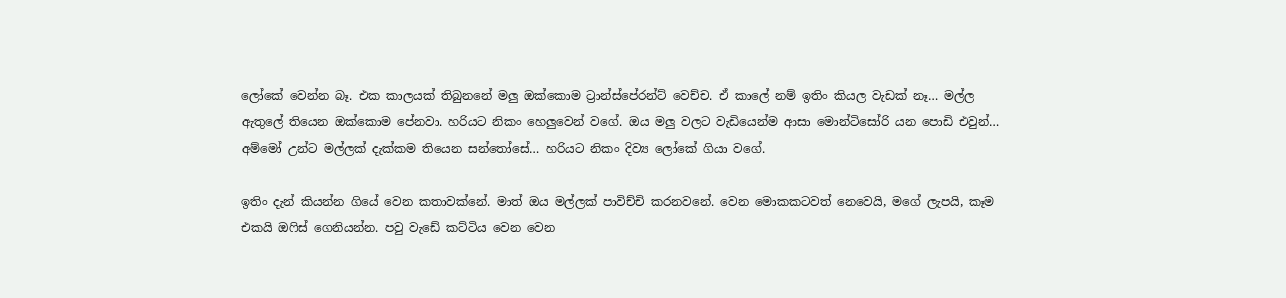ලෝකේ වෙන්න බෑ. එක කාලයක් තිබුනනේ මලු ඔක්කොම ට්‍රාන්ස්පේරන්ට් වෙච්ච. ඒ කාලේ නම් ඉතිං කියල වැඩක් නෑ… මල්ල ඇතුලේ තියෙන ඔක්කොම පේනවා. හරියට නිකං හෙලුවෙන් වගේ. ඔය මලු වලට වැඩියෙන්ම ආසා මොන්ටිසෝරි යන පොඩි එවුන්… අම්මෝ උන්ට මල්ලක් දැක්කම තියෙන සන්තෝසේ… හරියට නිකං දිව්‍ය ලෝකේ ගියා වගේ.

ඉතිං දැන් කියන්න ගියේ වෙන කතාවක්නේ. මාත් ඔය මල්ලක් පාවිච්චි කරනවනේ. වෙන මොකකටවත් නෙවෙයි, මගේ ලැපයි, කෑම එකයි ඔෆිස් ගෙනියන්න. පවු වැඩේ කට්ටිය වෙන වෙන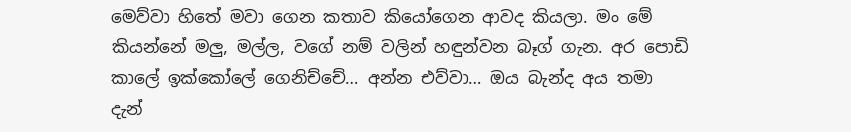මෙව්වා හිතේ මවා ගෙන කතාව කියෝගෙන ආවද කියලා. මං මේ කියන්නේ මලු, මල්ල, වගේ නම් වලින් හඳුන්වන බෑග් ගැන. අර පොඩි කාලේ ඉක්කෝලේ ගෙනිච්චේ… අන්න එව්වා… ඔය බැන්ද අය තමා දැන්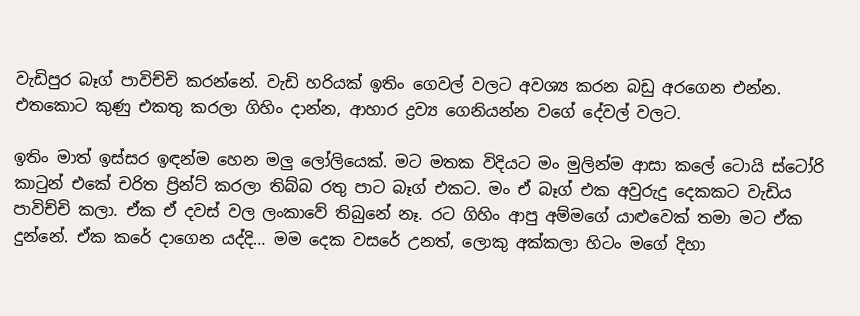වැඩිපුර බෑග් පාවිච්චි කරන්නේ. වැඩි හරියක් ඉතිං ගෙවල් වලට අවශ්‍ය කරන බඩු අරගෙන එන්න. එතකොට කුණු එකතු කරලා ගිහිං දාන්න, ආහාර ද්‍රව්‍ය ගෙනියන්න වගේ දේවල් වලට.

ඉතිං මාත් ඉස්සර ඉඳන්ම හෙන මලු ලෝලියෙක්. මට මතක විදියට මං මුලින්ම ආසා කලේ ටොයි ස්ටෝරි කාටුන් එකේ චරිත ප්‍රින්ට් කරලා තිබ්බ රතු පාට බෑග් එකට. මං ඒ බෑග් එක අවුරුදු දෙකකට වැඩිය පාවිච්චි කලා. ඒක ඒ දවස් වල ලංකාවේ තිබුනේ නෑ. රට ගිහිං ආපු අම්මගේ යාළුවෙක් තමා මට ඒක දුන්නේ. ඒක කරේ දාගෙන යද්දි… මම දෙක වසරේ උනත්, ලොකු අක්කලා හිටං මගේ දිහා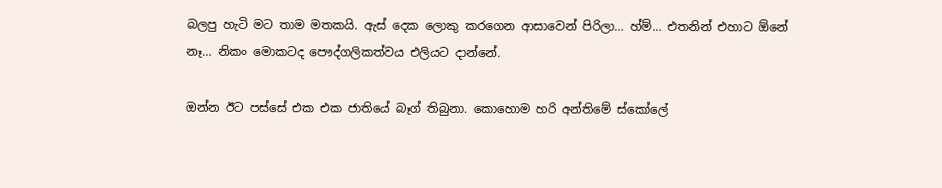බලපු හැටි මට තාම මතකයි. ඇස් දෙක ලොකු කරගෙන ආසාවෙන් පිරිලා… හ්ම්… එතනින් එහාට ඕනේ නෑ… නිකං මොකටද පෞද්ගලිකත්වය එලියට දාන්නේ.

ඔන්න ඊට පස්සේ එක එක ජාතියේ බෑග් තිබුනා. කොහොම හරි අන්තිමේ ස්කෝලේ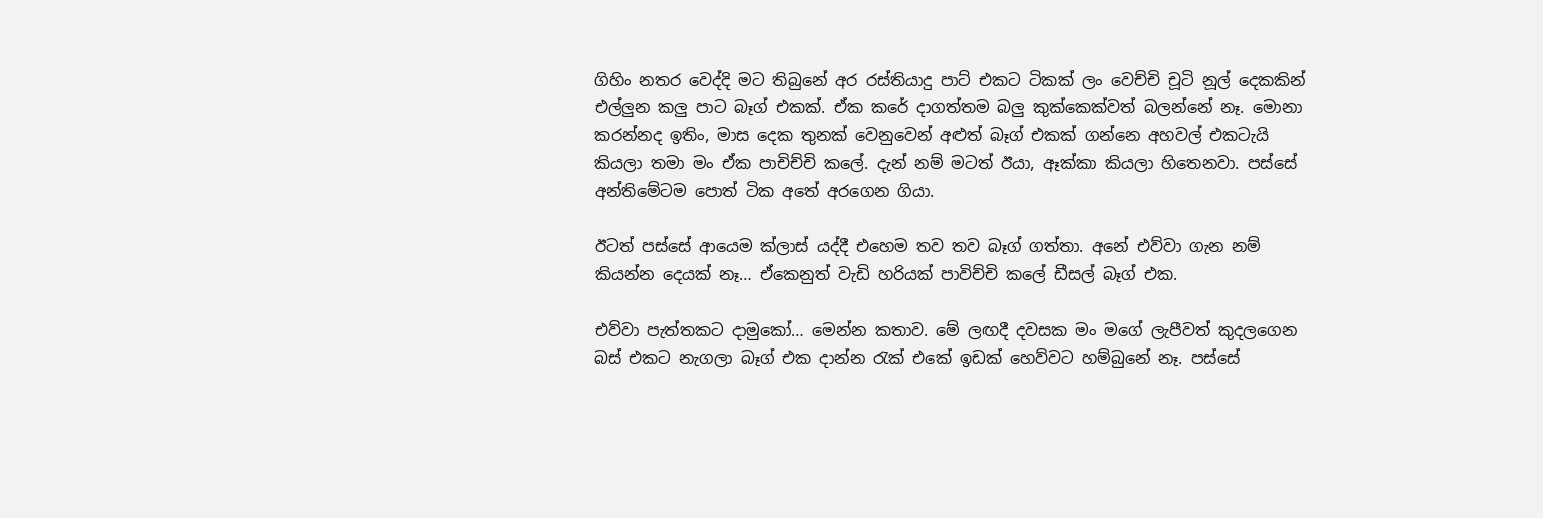ගිහිං නතර වෙද්දි මට තිබුනේ අර රස්තියාදු පාට් එකට ටිකක් ලං වෙච්චි චූටි නූල් දෙකකින් එල්ලුන කලු පාට බෑග් එකක්. ඒක කරේ දාගත්තම බලු කුක්කෙක්වත් බලන්නේ නෑ. මොනා කරන්නද ඉතිං, මාස දෙක තුනක් වෙනුවෙන් අළුත් බෑග් එකක් ගන්නෙ අහවල් එකටැයි කියලා තමා මං ඒක පාචිච්චි කලේ. දැන් නම් මටත් ඊයා, ඈක්කා කියලා හිතෙනවා. පස්සේ අන්තිමේටම පොත් ටික අතේ අරගෙන ගියා.

ඊටත් පස්සේ ආයෙම ක්ලාස් යද්දී එහෙම තව තව බෑග් ගත්තා. අනේ එව්වා ගැන නම් කියන්න දෙයක් නෑ… ඒකෙනුත් වැඩි හරියක් පාවිච්චි කලේ ඩීසල් බෑග් එක.

එව්වා පැත්තකට දාමුකෝ… මෙන්න කතාව. මේ ලඟදී දවසක මං මගේ ලැපීවත් කුදලගෙන බස් එකට නැගලා බෑග් එක දාන්න රැක් එකේ ඉඩක් හෙව්වට හම්බුනේ නෑ. පස්සේ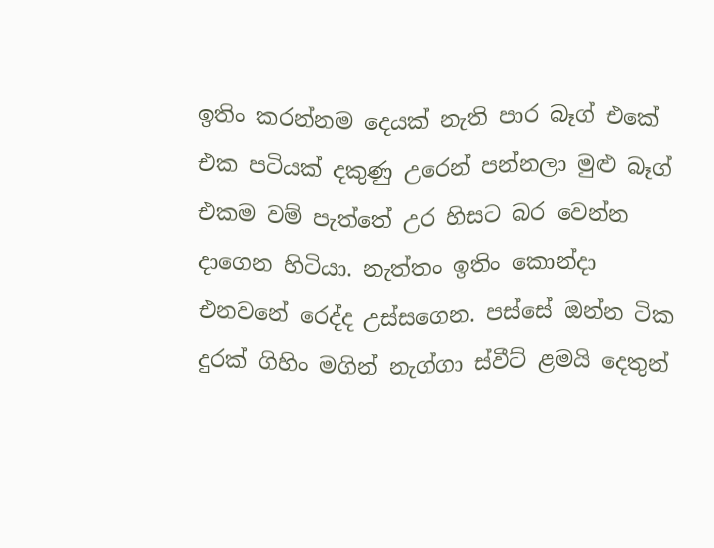ඉතිං කරන්නම දෙයක් නැති පාර බෑග් එකේ එක පටියක් දකුණු උරෙන් පන්නලා මුළු බෑග් එකම වම් පැත්තේ උර හිසට බර වෙන්න දාගෙන හිටියා. නැත්තං ඉතිං කොන්දා එනවනේ රෙද්ද උස්සගෙන. පස්සේ ඔන්න ටික දුරක් ගිහිං මගින් නැග්ගා ස්වීට් ළමයි දෙතුන්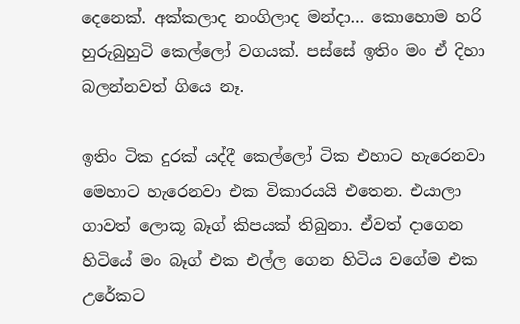දෙනෙක්. අක්කලාද නංගිලාද මන්දා… කොහොම හරි හුරුබුහුටි කෙල්ලෝ වගයක්. පස්සේ ඉතිං මං ඒ දිහා බලන්නවත් ගියෙ නෑ.

ඉතිං ටික දුරක් යද්දී කෙල්ලෝ ටික එහාට හැරෙනවා මෙහාට හැරෙනවා එක විකාරයයි එතෙන. එයාලා ගාවත් ලොකූ බෑග් කිපයක් තිබුනා. ඒවත් දාගෙන හිටියේ මං බෑග් එක එල්ල ගෙන හිටිය වගේම එක උරේකට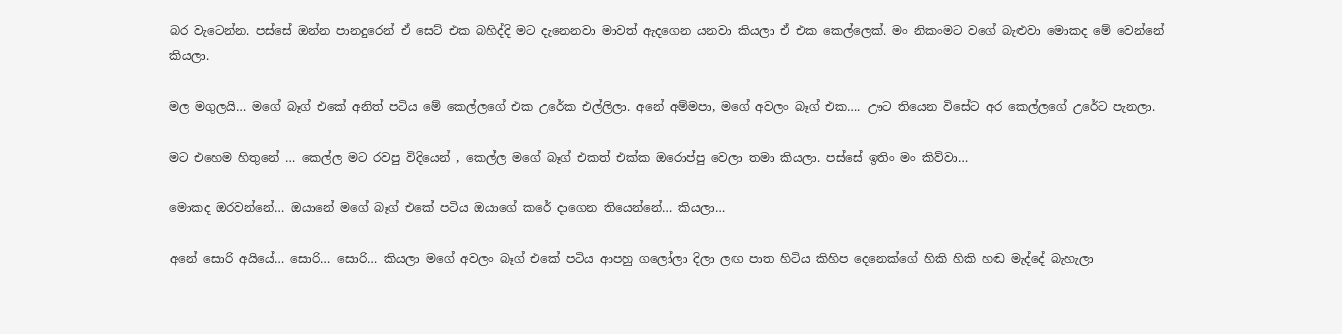බර වැටෙන්න. පස්සේ ඔන්න පානදුරෙන් ඒ සෙට් එක බහිද්දි මට දැනෙනවා මාවත් ඇදගෙන යනවා කියලා ඒ එක කෙල්ලෙක්. මං නිකංමට වගේ බැළුවා මොකද මේ වෙන්නේ කියලා.

මල මගුලයි… මගේ බෑග් එකේ අනිත් පටිය මේ කෙල්ලගේ එක උරේක එල්ලිලා. අනේ අම්මපා, මගේ අවලං බෑග් එක…. ඌට තියෙන විසේට අර කෙල්ලගේ උරේට පැනලා.

මට එහෙම හිතුනේ … කෙල්ල මට රවපු විදියෙන් , කෙල්ල මගේ බෑග් එකත් එක්ක ඔරොප්පු වෙලා තමා කියලා. පස්සේ ඉතිං මං කිව්වා…

මොකද ඔරවන්නේ… ඔයානේ මගේ බෑග් එකේ පටිය ඔයාගේ කරේ දාගෙන තියෙන්නේ… කියලා…

අනේ සොරි අයියේ… සොරි… සොරි… කියලා මගේ අවලං බෑග් එකේ පටිය ආපහු ගලෝලා දිලා ලඟ පාත හිටිය කිහිප දෙනෙක්ගේ හිකි හිකි හඬ මැද්දේ බැහැලා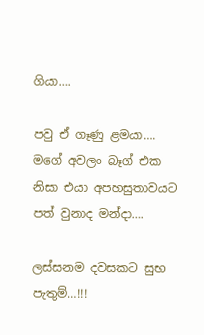ගියා….

පවු ඒ ගෑණු ළමයා…. මගේ අවලං බෑග් එක නිසා එයා අපහසුතාවයට පත් වුනාද මන්දා….

ලස්සනම දවසකට සුභ පැතුම්…!!!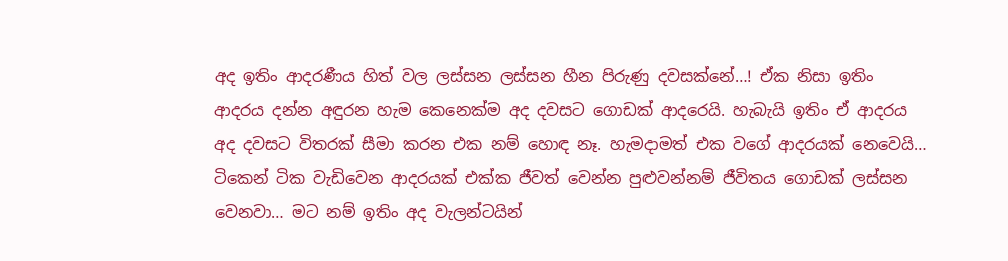අද ඉතිං ආදරණීය හිත් වල ලස්සන ලස්සන හීන පිරුණු දවසක්නේ…! ඒක නිසා ඉතිං ආදරය දන්න අඳුරන හැම කෙනෙක්ම අද දවසට ගොඩක් ආදරෙයි. හැබැයි ඉතිං ඒ ආදරය අද දවසට විතරක් සීමා කරන එක නම් හොඳ නෑ. හැමදාමත් එක වගේ ආදරයක් නෙවෙයි… ටිකෙන් ටික වැඩිවෙන ආදරයක් එක්ක ජීවත් වෙන්න පුළුවන්නම් ජීවිතය ගොඩක් ලස්සන වෙනවා… මට නම් ඉතිං අද වැලන්ටයින්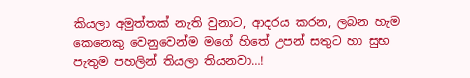කියලා අමුත්තක් නැති වුනාට, ආදරය කරන, ලබන හැම කෙනෙකු වෙනුවෙන්ම මගේ හිතේ උපන් සතුට හා සුභ පැතුම පහලින් තියලා තියනවා…!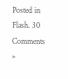Posted in Flash. 30 Comments »